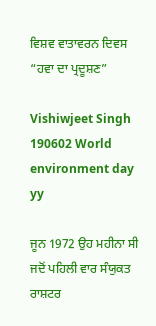ਵਿਸ਼ਵ ਵਾਤਾਵਰਨ ਦਿਵਸ “ਹਵਾ ਦਾ ਪ੍ਰਦੂਸ਼ਣ”

Vishiwjeet Singh 190602 World environment day yy

ਜੂਨ 1972 ਉਹ ਮਹੀਨਾ ਸੀ ਜਦੋਂ ਪਹਿਲੀ ਵਾਰ ਸੰਯੁਕਤ ਰਾਸ਼ਟਰ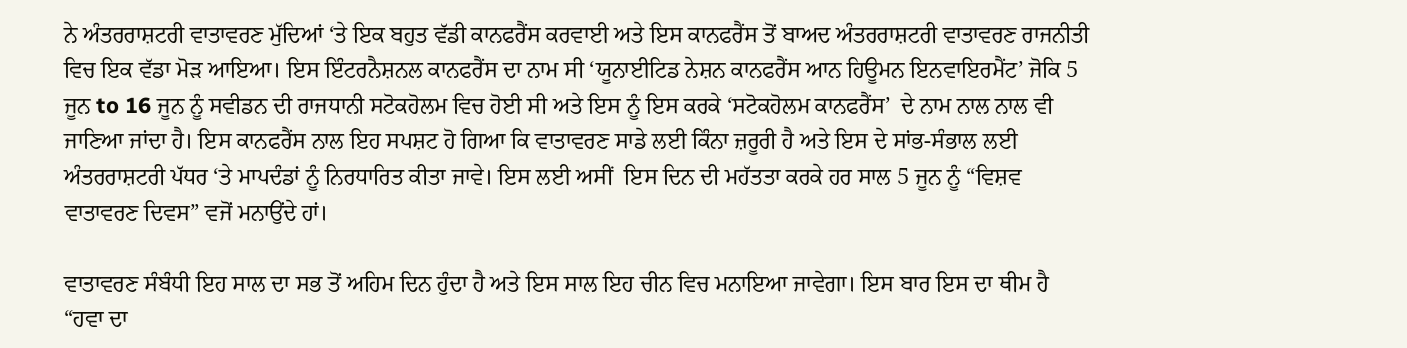ਨੇ ਅੰਤਰਰਾਸ਼ਟਰੀ ਵਾਤਾਵਰਣ ਮੁੱਦਿਆਂ ‘ਤੇ ਇਕ ਬਹੁਤ ਵੱਡੀ ਕਾਨਫਰੈਂਸ ਕਰਵਾਈ ਅਤੇ ਇਸ ਕਾਨਫਰੈਂਸ ਤੋਂ ਬਾਅਦ ਅੰਤਰਰਾਸ਼ਟਰੀ ਵਾਤਾਵਰਣ ਰਾਜਨੀਤੀ ਵਿਚ ਇਕ ਵੱਡਾ ਮੋੜ ਆਇਆ। ਇਸ ਇੰਟਰਨੈਸ਼ਨਲ ਕਾਨਫਰੈਂਸ ਦਾ ਨਾਮ ਸੀ ‘ਯੂਨਾਈਟਿਡ ਨੇਸ਼ਨ ਕਾਨਫਰੈਂਸ ਆਨ ਹਿਊਮਨ ਇਨਵਾਇਰਮੈਂਟ’ ਜੋਕਿ 5 ਜੂਨ to 16 ਜੂਨ ਨੂੰ ਸਵੀਡਨ ਦੀ ਰਾਜਧਾਨੀ ਸਟੋਕਹੋਲਮ ਵਿਚ ਹੋਈ ਸੀ ਅਤੇ ਇਸ ਨੂੰ ਇਸ ਕਰਕੇ ‘ਸਟੋਕਹੋਲਮ ਕਾਨਫਰੈਂਸ’  ਦੇ ਨਾਮ ਨਾਲ ਨਾਲ ਵੀ ਜਾਣਿਆ ਜਾਂਦਾ ਹੈ। ਇਸ ਕਾਨਫਰੈਂਸ ਨਾਲ ਇਹ ਸਪਸ਼ਟ ਹੋ ਗਿਆ ਕਿ ਵਾਤਾਵਰਣ ਸਾਡੇ ਲਈ ਕਿੰਨਾ ਜ਼ਰੂਰੀ ਹੈ ਅਤੇ ਇਸ ਦੇ ਸਾਂਭ-ਸੰਭਾਲ ਲਈ ਅੰਤਰਰਾਸ਼ਟਰੀ ਪੱਧਰ ‘ਤੇ ਮਾਪਦੰਡਾਂ ਨੂੰ ਨਿਰਧਾਰਿਤ ਕੀਤਾ ਜਾਵੇ। ਇਸ ਲਈ ਅਸੀਂ  ਇਸ ਦਿਨ ਦੀ ਮਹੱਤਤਾ ਕਰਕੇ ਹਰ ਸਾਲ 5 ਜੂਨ ਨੂੰ “ਵਿਸ਼ਵ ਵਾਤਾਵਰਣ ਦਿਵਸ” ਵਜੋਂ ਮਨਾਉਂਦੇ ਹਾਂ।

ਵਾਤਾਵਰਣ ਸੰਬੰਧੀ ਇਹ ਸਾਲ ਦਾ ਸਭ ਤੋਂ ਅਹਿਮ ਦਿਨ ਹੁੰਦਾ ਹੈ ਅਤੇ ਇਸ ਸਾਲ ਇਹ ਚੀਨ ਵਿਚ ਮਨਾਇਆ ਜਾਵੇਗਾ। ਇਸ ਬਾਰ ਇਸ ਦਾ ਥੀਮ ਹੈ “ਹਵਾ ਦਾ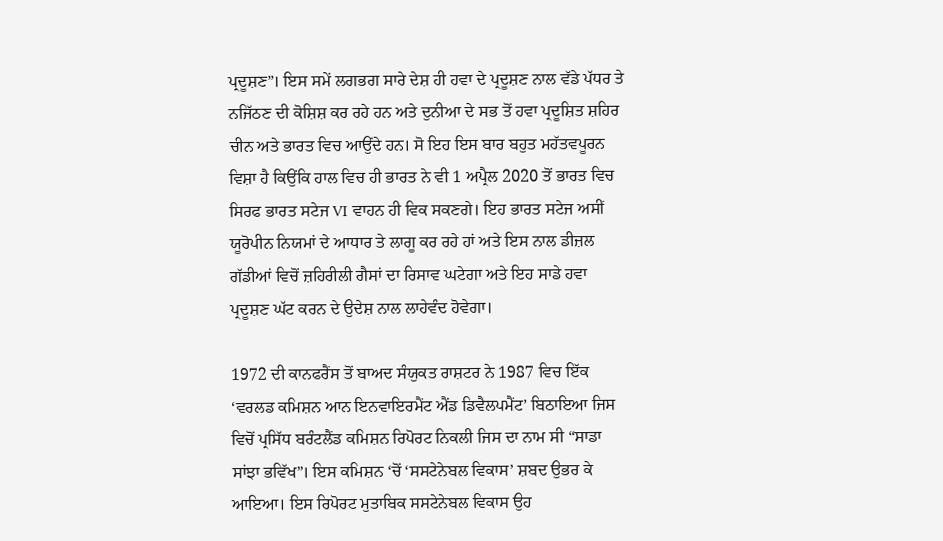ਪ੍ਰਦੂਸ਼ਣ”। ਇਸ ਸਮੇਂ ਲਗਭਗ ਸਾਰੇ ਦੇਸ਼ ਹੀ ਹਵਾ ਦੇ ਪ੍ਰਦੂਸ਼ਣ ਨਾਲ ਵੱਡੇ ਪੱਧਰ ਤੇ ਨਜਿੱਠਣ ਦੀ ਕੋਸ਼ਿਸ਼ ਕਰ ਰਹੇ ਹਨ ਅਤੇ ਦੁਨੀਆ ਦੇ ਸਭ ਤੋਂ ਹਵਾ ਪ੍ਰਦੂਸ਼ਿਤ ਸ਼ਹਿਰ ਚੀਨ ਅਤੇ ਭਾਰਤ ਵਿਚ ਆਉਂਦੇ ਹਨ। ਸੋ ਇਹ ਇਸ ਬਾਰ ਬਹੁਤ ਮਹੱਤਵਪੂਰਨ ਵਿਸ਼ਾ ਹੈ ਕਿਉਂਕਿ ਹਾਲ ਵਿਚ ਹੀ ਭਾਰਤ ਨੇ ਵੀ 1 ਅਪ੍ਰੈਲ 2020 ਤੋਂ ਭਾਰਤ ਵਿਚ ਸਿਰਫ ਭਾਰਤ ਸਟੇਜ VI ਵਾਹਨ ਹੀ ਵਿਕ ਸਕਣਗੇ। ਇਹ ਭਾਰਤ ਸਟੇਜ ਅਸੀਂ ਯੂਰੋਪੀਨ ਨਿਯਮਾਂ ਦੇ ਆਧਾਰ ਤੇ ਲਾਗੂ ਕਰ ਰਹੇ ਹਾਂ ਅਤੇ ਇਸ ਨਾਲ ਡੀਜ਼ਲ ਗੱਡੀਆਂ ਵਿਚੋਂ ਜ਼ਹਿਰੀਲੀ ਗੈਸਾਂ ਦਾ ਰਿਸਾਵ ਘਟੇਗਾ ਅਤੇ ਇਹ ਸਾਡੇ ਹਵਾ ਪ੍ਰਦੂਸ਼ਣ ਘੱਟ ਕਰਨ ਦੇ ਉਦੇਸ਼ ਨਾਲ ਲਾਹੇਵੰਦ ਹੋਵੇਗਾ।

1972 ਦੀ ਕਾਨਫਰੈਂਸ ਤੋਂ ਬਾਅਦ ਸੰਯੁਕਤ ਰਾਸ਼ਟਰ ਨੇ 1987 ਵਿਚ ਇੱਕ ‘ਵਰਲਡ ਕਮਿਸ਼ਨ ਆਨ ਇਨਵਾਇਰਮੈਂਟ ਐਂਡ ਡਿਵੈਲਪਮੈਂਟ’ ਬਿਠਾਇਆ ਜਿਸ ਵਿਚੋਂ ਪ੍ਰਸਿੱਧ ਬਰੰਟਲੈਂਡ ਕਮਿਸ਼ਨ ਰਿਪੋਰਟ ਨਿਕਲੀ ਜਿਸ ਦਾ ਨਾਮ ਸੀ “ਸਾਡਾ ਸਾਂਝਾ ਭਵਿੱਖ”। ਇਸ ਕਮਿਸ਼ਨ ‘ਚੋਂ ‘ਸਸਟੇਨੇਬਲ ਵਿਕਾਸ’ ਸ਼ਬਦ ਉਭਰ ਕੇ ਆਇਆ। ਇਸ ਰਿਪੋਰਟ ਮੁਤਾਬਿਕ ਸਸਟੇਨੇਬਲ ਵਿਕਾਸ ਉਹ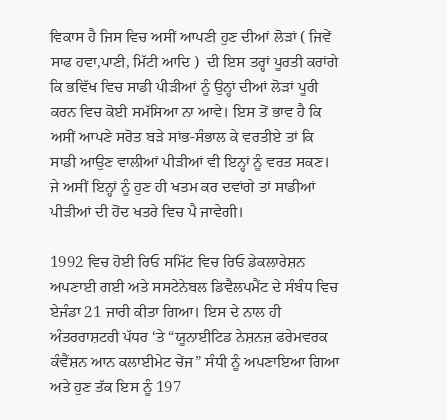ਵਿਕਾਸ ਹੈ ਜਿਸ ਵਿਚ ਅਸੀਂ ਆਪਣੀ ਹੁਣ ਦੀਆਂ ਲੋੜਾਂ ( ਜਿਵੇਂ ਸਾਫ ਹਵਾ,ਪਾਣੀ, ਮਿੱਟੀ ਆਦਿ )  ਦੀ ਇਸ ਤਰ੍ਹਾਂ ਪੂਰਤੀ ਕਰਾਂਗੇ ਕਿ ਭਵਿੱਖ ਵਿਚ ਸਾਡੀ ਪੀੜੀਆਂ ਨੂੰ ਉਨ੍ਹਾਂ ਦੀਆਂ ਲੋੜਾਂ ਪੂਰੀ ਕਰਨ ਵਿਚ ਕੋਈ ਸਮੱਸਿਆ ਨਾ ਆਵੇ। ਇਸ ਤੋਂ ਭਾਵ ਹੈ ਕਿ ਅਸੀਂ ਆਪਣੇ ਸਰੋਤ ਬੜੇ ਸਾਂਭ-ਸੰਭਾਲ ਕੇ ਵਰਤੀਏ ਤਾਂ ਕਿ ਸਾਡੀ ਆਉਣ ਵਾਲੀਆਂ ਪੀੜੀਆਂ ਵੀ ਇਨ੍ਹਾਂ ਨੂੰ ਵਰਤ ਸਕਣ। ਜੇ ਅਸੀਂ ਇਨ੍ਹਾਂ ਨੂੰ ਹੁਣ ਹੀ ਖਤਮ ਕਰ ਦਵਾਂਗੇ ਤਾਂ ਸਾਡੀਆਂ ਪੀੜੀਆਂ ਦੀ ਹੋਂਦ ਖਤਰੇ ਵਿਚ ਪੈ ਜਾਵੇਗੀ।

1992 ਵਿਚ ਹੋਈ ਰਿਓ ਸਮਿੱਟ ਵਿਚ ਰਿਓ ਡੇਕਲਾਰੇਸ਼ਨ ਅਪਣਾਈ ਗਈ ਅਤੇ ਸਸਟੇਨੇਬਲ ਡਿਵੈਲਪਮੈਂਟ ਦੇ ਸੰਬੰਧ ਵਿਚ ਏਜੰਡਾ 21 ਜਾਰੀ ਕੀਤਾ ਗਿਆ। ਇਸ ਦੇ ਨਾਲ ਹੀ ਅੰਤਰਰਾਸ਼ਟਰੀ ਪੱਧਰ ‘ਤੇ “ਯੂਨਾਈਟਿਡ ਨੇਸ਼ਨਜ਼ ਫਰੇਮਵਰਕ ਕੰਵੈਂਸ਼ਨ ਆਨ ਕਲਾਈਮੇਟ ਚੇਂਜ” ਸੰਧੀ ਨੂੰ ਅਪਣਾਇਆ ਗਿਆ ਅਤੇ ਹੁਣ ਤੱਕ ਇਸ ਨੂੰ 197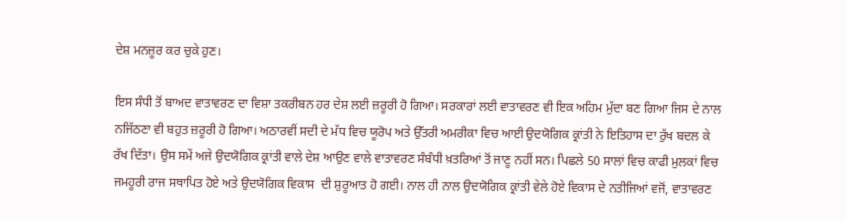ਦੇਸ਼ ਮਨਜ਼ੂਰ ਕਰ ਚੁਕੇ ਹੁਣ।

ਇਸ ਸੰਧੀ ਤੋਂ ਬਾਅਦ ਵਾਤਾਵਰਣ ਦਾ ਵਿਸ਼ਾ ਤਕਰੀਬਨ ਹਰ ਦੇਸ਼ ਲਈ ਜ਼ਰੂਰੀ ਹੋ ਗਿਆ। ਸਰਕਾਰਾਂ ਲਈ ਵਾਤਾਵਰਣ ਵੀ ਇਕ ਅਹਿਮ ਮੁੱਦਾ ਬਣ ਗਿਆ ਜਿਸ ਦੇ ਨਾਲ ਨਜਿੱਠਣਾ ਵੀ ਬਹੁਤ ਜ਼ਰੂਰੀ ਹੋ ਗਿਆ। ਅਠਾਰਵੀਂ ਸਦੀ ਦੇ ਮੱਧ ਵਿਚ ਯੂਰੋਪ ਅਤੇ ਉੱਤਰੀ ਅਮਰੀਕਾ ਵਿਚ ਆਈ ਉਦਯੋਗਿਕ ਕ੍ਰਾਂਤੀ ਨੇ ਇਤਿਹਾਸ ਦਾ ਰੁੱਖ ਬਦਲ ਕੇ ਰੱਖ ਦਿੱਤਾ। ਉਸ ਸਮੇਂ ਅਜੇ ਉਦਯੋਗਿਕ ਕ੍ਰਾਂਤੀ ਵਾਲੇ ਦੇਸ਼ ਆਉਣ ਵਾਲੇ ਵਾਤਾਵਰਣ ਸੰਬੰਧੀ ਖ਼ਤਰਿਆਂ ਤੋਂ ਜਾਣੂ ਨਹੀਂ ਸਨ। ਪਿਛਲੇ 50 ਸਾਲਾਂ ਵਿਚ ਕਾਫੀ ਮੁਲਕਾਂ ਵਿਚ ਜਮਹੂਰੀ ਰਾਜ ਸਥਾਪਿਤ ਹੋਏ ਅਤੇ ਉਦਯੋਗਿਕ ਵਿਕਾਸ  ਦੀ ਸ਼ੁਰੂਆਤ ਹੋ ਗਈ। ਨਾਲ ਹੀ ਨਾਲ ਉਦਯੋਗਿਕ ਕ੍ਰਾਂਤੀ ਵੇਲੇ ਹੋਏ ਵਿਕਾਸ ਦੇ ਨਤੀਜਿਆਂ ਵਜੋਂ, ਵਾਤਾਵਰਣ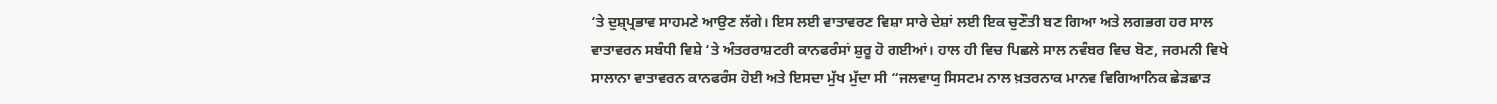‘ਤੇ ਦੁਸ਼੍ਪ੍ਰਭਾਵ ਸਾਹਮਣੇ ਆਉਣ ਲੱਗੇ। ਇਸ ਲਈ ਵਾਤਾਵਰਣ ਵਿਸ਼ਾ ਸਾਰੇ ਦੇਸ਼ਾਂ ਲਈ ਇਕ ਚੁਣੌਤੀ ਬਣ ਗਿਆ ਅਤੇ ਲਗਭਗ ਹਰ ਸਾਲ ਵਾਤਾਵਰਨ ਸਬੰਧੀ ਵਿਸ਼ੇ ‘ਤੇ ਅੰਤਰਰਾਸ਼ਟਰੀ ਕਾਨਫਰੰਸਾਂ ਸ਼ੁਰੂ ਹੋ ਗਈਆਂ। ਹਾਲ ਹੀ ਵਿਚ ਪਿਛਲੇ ਸਾਲ ਨਵੰਬਰ ਵਿਚ ਬੋਣ, ਜਰਮਨੀ ਵਿਖੇ ਸਾਲਾਨਾ ਵਾਤਾਵਰਨ ਕਾਨਫਰੰਸ ਹੋਈ ਅਤੇ ਇਸਦਾ ਮੁੱਖ ਮੁੱਦਾ ਸੀ “ਜਲਵਾਯੁ ਸਿਸਟਮ ਨਾਲ ਖ਼ਤਰਨਾਕ ਮਾਨਵ ਵਿਗਿਆਨਿਕ ਛੇੜਛਾੜ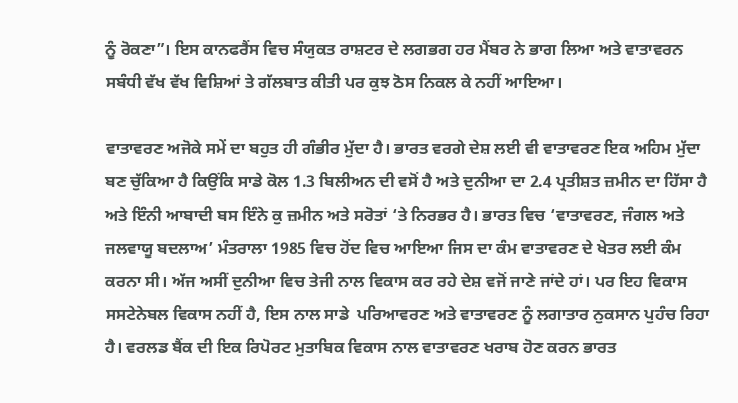ਨੂੰ ਰੋਕਣਾ”। ਇਸ ਕਾਨਫਰੈਂਸ ਵਿਚ ਸੰਯੁਕਤ ਰਾਸ਼ਟਰ ਦੇ ਲਗਭਗ ਹਰ ਮੈਂਬਰ ਨੇ ਭਾਗ ਲਿਆ ਅਤੇ ਵਾਤਾਵਰਨ ਸਬੰਧੀ ਵੱਖ ਵੱਖ ਵਿਸ਼ਿਆਂ ਤੇ ਗੱਲਬਾਤ ਕੀਤੀ ਪਰ ਕੁਝ ਠੋਸ ਨਿਕਲ ਕੇ ਨਹੀਂ ਆਇਆ।

ਵਾਤਾਵਰਣ ਅਜੋਕੇ ਸਮੇਂ ਦਾ ਬਹੁਤ ਹੀ ਗੰਭੀਰ ਮੁੱਦਾ ਹੈ। ਭਾਰਤ ਵਰਗੇ ਦੇਸ਼ ਲਈ ਵੀ ਵਾਤਾਵਰਣ ਇਕ ਅਹਿਮ ਮੁੱਦਾ ਬਣ ਚੁੱਕਿਆ ਹੈ ਕਿਉਂਕਿ ਸਾਡੇ ਕੋਲ 1.3 ਬਿਲੀਅਨ ਦੀ ਵਸੋਂ ਹੈ ਅਤੇ ਦੁਨੀਆ ਦਾ 2.4 ਪ੍ਰਤੀਸ਼ਤ ਜ਼ਮੀਨ ਦਾ ਹਿੱਸਾ ਹੈ ਅਤੇ ਇੰਨੀ ਆਬਾਦੀ ਬਸ ਇੰਨੇ ਕੁ ਜ਼ਮੀਨ ਅਤੇ ਸਰੋਤਾਂ ‘ਤੇ ਨਿਰਭਰ ਹੈ। ਭਾਰਤ ਵਿਚ ‘ਵਾਤਾਵਰਣ, ਜੰਗਲ ਅਤੇ ਜਲਵਾਯੂ ਬਦਲਾਅ’ ਮੰਤਰਾਲਾ 1985 ਵਿਚ ਹੋਂਦ ਵਿਚ ਆਇਆ ਜਿਸ ਦਾ ਕੰਮ ਵਾਤਾਵਰਣ ਦੇ ਖੇਤਰ ਲਈ ਕੰਮ ਕਰਨਾ ਸੀ। ਅੱਜ ਅਸੀਂ ਦੁਨੀਆ ਵਿਚ ਤੇਜੀ ਨਾਲ ਵਿਕਾਸ ਕਰ ਰਹੇ ਦੇਸ਼ ਵਜੋਂ ਜਾਣੇ ਜਾਂਦੇ ਹਾਂ। ਪਰ ਇਹ ਵਿਕਾਸ ਸਸਟੇਨੇਬਲ ਵਿਕਾਸ ਨਹੀਂ ਹੈ, ਇਸ ਨਾਲ ਸਾਡੇ  ਪਰਿਆਵਰਣ ਅਤੇ ਵਾਤਾਵਰਣ ਨੂੰ ਲਗਾਤਾਰ ਨੁਕਸਾਨ ਪੁਹੰਚ ਰਿਹਾ ਹੈ। ਵਰਲਡ ਬੈਂਕ ਦੀ ਇਕ ਰਿਪੋਰਟ ਮੁਤਾਬਿਕ ਵਿਕਾਸ ਨਾਲ ਵਾਤਾਵਰਣ ਖਰਾਬ ਹੋਣ ਕਰਨ ਭਾਰਤ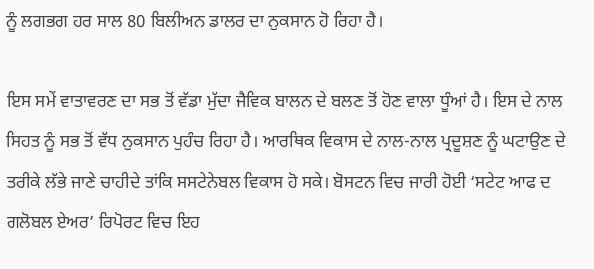ਨੂੰ ਲਗਭਗ ਹਰ ਸਾਲ 80 ਬਿਲੀਅਨ ਡਾਲਰ ਦਾ ਨੁਕਸਾਨ ਹੋ ਰਿਹਾ ਹੈ।

ਇਸ ਸਮੇਂ ਵਾਤਾਵਰਣ ਦਾ ਸਭ ਤੋਂ ਵੱਡਾ ਮੁੱਦਾ ਜੈਵਿਕ ਬਾਲਨ ਦੇ ਬਲਣ ਤੋਂ ਹੋਣ ਵਾਲਾ ਧੂੰਆਂ ਹੈ। ਇਸ ਦੇ ਨਾਲ ਸਿਹਤ ਨੂੰ ਸਭ ਤੋਂ ਵੱਧ ਨੁਕਸਾਨ ਪੁਹੰਚ ਰਿਹਾ ਹੈ। ਆਰਥਿਕ ਵਿਕਾਸ ਦੇ ਨਾਲ-ਨਾਲ ਪ੍ਰਦੂਸ਼ਣ ਨੂੰ ਘਟਾਉਣ ਦੇ ਤਰੀਕੇ ਲੱਭੇ ਜਾਣੇ ਚਾਹੀਦੇ ਤਾਂਕਿ ਸਸਟੇਨੇਬਲ ਵਿਕਾਸ ਹੋ ਸਕੇ। ਬੋਸਟਨ ਵਿਚ ਜਾਰੀ ਹੋਈ ‘ਸਟੇਟ ਆਫ ਦ ਗਲੋਬਲ ਏਅਰ’ ਰਿਪੋਰਟ ਵਿਚ ਇਹ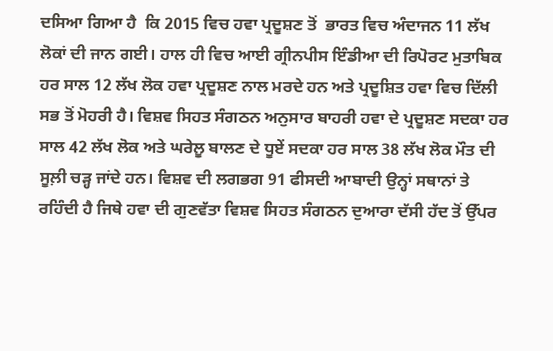ਦਸਿਆ ਗਿਆ ਹੈ  ਕਿ 2015 ਵਿਚ ਹਵਾ ਪ੍ਰਦੂਸ਼ਣ ਤੋਂ  ਭਾਰਤ ਵਿਚ ਅੰਦਾਜਨ 11 ਲੱਖ ਲੋਕਾਂ ਦੀ ਜਾਨ ਗਈ। ਹਾਲ ਹੀ ਵਿਚ ਆਈ ਗ੍ਰੀਨਪੀਸ ਇੰਡੀਆ ਦੀ ਰਿਪੋਰਟ ਮੁਤਾਬਿਕ ਹਰ ਸਾਲ 12 ਲੱਖ ਲੋਕ ਹਵਾ ਪ੍ਰਦੂਸ਼ਣ ਨਾਲ ਮਰਦੇ ਹਨ ਅਤੇ ਪ੍ਰਦੂਸ਼ਿਤ ਹਵਾ ਵਿਚ ਦਿੱਲੀ ਸਭ ਤੋਂ ਮੋਹਰੀ ਹੈ। ਵਿਸ਼ਵ ਸਿਹਤ ਸੰਗਠਨ ਅਨੁਸਾਰ ਬਾਹਰੀ ਹਵਾ ਦੇ ਪ੍ਰਦੂਸ਼ਣ ਸਦਕਾ ਹਰ ਸਾਲ 42 ਲੱਖ ਲੋਕ ਅਤੇ ਘਰੇਲੂ ਬਾਲਣ ਦੇ ਧੂਏਂ ਸਦਕਾ ਹਰ ਸਾਲ 38 ਲੱਖ ਲੋਕ ਮੌਤ ਦੀ ਸੂਲ਼ੀ ਚੜ੍ਹ ਜਾਂਦੇ ਹਨ। ਵਿਸ਼ਵ ਦੀ ਲਗਭਗ 91 ਫੀਸਦੀ ਆਬਾਦੀ ਉਨ੍ਹਾਂ ਸਥਾਨਾਂ ਤੇ ਰਹਿੰਦੀ ਹੈ ਜਿਥੇ ਹਵਾ ਦੀ ਗੁਣਵੱਤਾ ਵਿਸ਼ਵ ਸਿਹਤ ਸੰਗਠਨ ਦੁਆਰਾ ਦੱਸੀ ਹੱਦ ਤੋਂ ਉੱਪਰ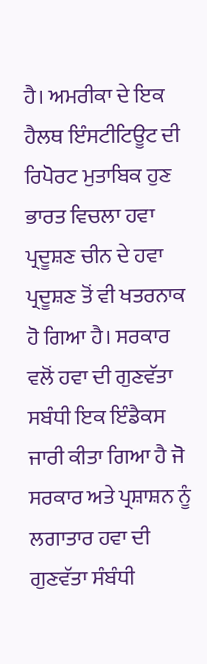ਹੈ। ਅਮਰੀਕਾ ਦੇ ਇਕ ਹੈਲਥ ਇੰਸਟੀਟਿਊਟ ਦੀ ਰਿਪੋਰਟ ਮੁਤਾਬਿਕ ਹੁਣ ਭਾਰਤ ਵਿਚਲਾ ਹਵਾ ਪ੍ਰਦੂਸ਼ਣ ਚੀਨ ਦੇ ਹਵਾ ਪ੍ਰਦੂਸ਼ਣ ਤੋਂ ਵੀ ਖਤਰਨਾਕ ਹੋ ਗਿਆ ਹੈ। ਸਰਕਾਰ ਵਲੋਂ ਹਵਾ ਦੀ ਗੁਣਵੱਤਾ ਸਬੰਧੀ ਇਕ ਇੰਡੈਕਸ ਜਾਰੀ ਕੀਤਾ ਗਿਆ ਹੈ ਜੋ ਸਰਕਾਰ ਅਤੇ ਪ੍ਰਸ਼ਾਸ਼ਨ ਨੂੰ ਲਗਾਤਾਰ ਹਵਾ ਦੀ ਗੁਣਵੱਤਾ ਸੰਬੰਧੀ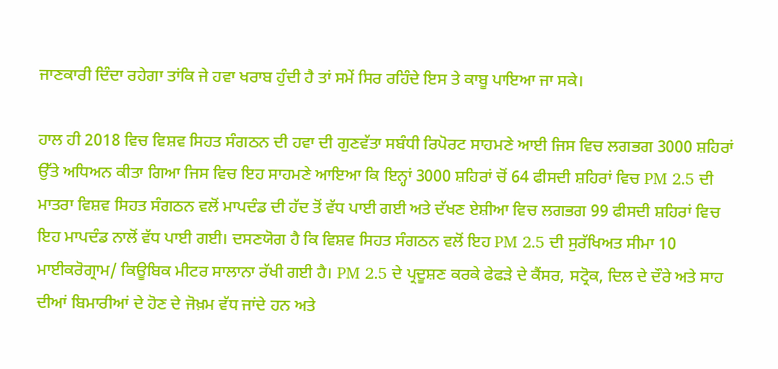ਜਾਣਕਾਰੀ ਦਿੰਦਾ ਰਹੇਗਾ ਤਾਂਕਿ ਜੇ ਹਵਾ ਖਰਾਬ ਹੁੰਦੀ ਹੈ ਤਾਂ ਸਮੇਂ ਸਿਰ ਰਹਿੰਦੇ ਇਸ ਤੇ ਕਾਬੂ ਪਾਇਆ ਜਾ ਸਕੇ।

ਹਾਲ ਹੀ 2018 ਵਿਚ ਵਿਸ਼ਵ ਸਿਹਤ ਸੰਗਠਨ ਦੀ ਹਵਾ ਦੀ ਗੁਣਵੱਤਾ ਸਬੰਧੀ ਰਿਪੋਰਟ ਸਾਹਮਣੇ ਆਈ ਜਿਸ ਵਿਚ ਲਗਭਗ 3000 ਸ਼ਹਿਰਾਂ ਉੱਤੇ ਅਧਿਅਨ ਕੀਤਾ ਗਿਆ ਜਿਸ ਵਿਚ ਇਹ ਸਾਹਮਣੇ ਆਇਆ ਕਿ ਇਨ੍ਹਾਂ 3000 ਸ਼ਹਿਰਾਂ ਚੋਂ 64 ਫੀਸਦੀ ਸ਼ਹਿਰਾਂ ਵਿਚ PM 2.5 ਦੀ ਮਾਤਰਾ ਵਿਸ਼ਵ ਸਿਹਤ ਸੰਗਠਨ ਵਲੋਂ ਮਾਪਦੰਡ ਦੀ ਹੱਦ ਤੋਂ ਵੱਧ ਪਾਈ ਗਈ ਅਤੇ ਦੱਖਣ ਏਸ਼ੀਆ ਵਿਚ ਲਗਭਗ 99 ਫੀਸਦੀ ਸ਼ਹਿਰਾਂ ਵਿਚ ਇਹ ਮਾਪਦੰਡ ਨਾਲੋਂ ਵੱਧ ਪਾਈ ਗਈ। ਦਸਣਯੋਗ ਹੈ ਕਿ ਵਿਸ਼ਵ ਸਿਹਤ ਸੰਗਠਨ ਵਲੋਂ ਇਹ PM 2.5 ਦੀ ਸੁਰੱਖਿਅਤ ਸੀਮਾ 10 ਮਾਈਕਰੋਗ੍ਰਾਮ/ ਕਿਊਬਿਕ ਮੀਟਰ ਸਾਲਾਨਾ ਰੱਖੀ ਗਈ ਹੈ। PM 2.5 ਦੇ ਪ੍ਰਦੂਸ਼ਣ ਕਰਕੇ ਫੇਫੜੇ ਦੇ ਕੈਂਸਰ, ਸਟ੍ਰੋਕ, ਦਿਲ ਦੇ ਦੌਰੇ ਅਤੇ ਸਾਹ ਦੀਆਂ ਬਿਮਾਰੀਆਂ ਦੇ ਹੋਣ ਦੇ ਜੋਖ਼ਮ ਵੱਧ ਜਾਂਦੇ ਹਨ ਅਤੇ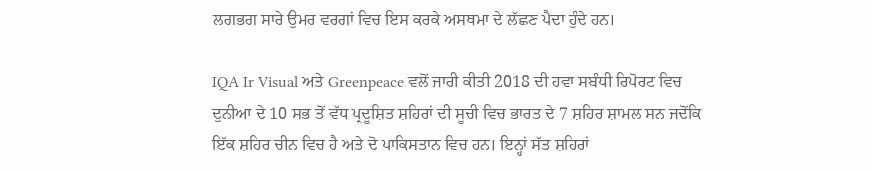ਲਗਭਗ ਸਾਰੇ ਉਮਰ ਵਰਗਾਂ ਵਿਚ ਇਸ ਕਰਕੇ ਅਸਥਮਾ ਦੇ ਲੱਛਣ ਪੈਦਾ ਹੁੰਦੇ ਹਨ।

IQA Ir Visual ਅਤੇ Greenpeace ਵਲੋਂ ਜਾਰੀ ਕੀਤੀ 2018 ਦੀ ਹਵਾ ਸਬੰਧੀ ਰਿਪੋਰਟ ਵਿਚ ਦੁਨੀਆ ਦੇ 10 ਸਭ ਤੋਂ ਵੱਧ ਪ੍ਰਦੂਸ਼ਿਤ ਸ਼ਹਿਰਾਂ ਦੀ ਸੂਚੀ ਵਿਚ ਭਾਰਤ ਦੇ 7 ਸ਼ਹਿਰ ਸ਼ਾਮਲ ਸਨ ਜਦੋਂਕਿ ਇੱਕ ਸ਼ਹਿਰ ਚੀਨ ਵਿਚ ਹੈ ਅਤੇ ਦੋ ਪਾਕਿਸਤਾਨ ਵਿਚ ਹਨ। ਇਨ੍ਹਾਂ ਸੱਤ ਸ਼ਹਿਰਾਂ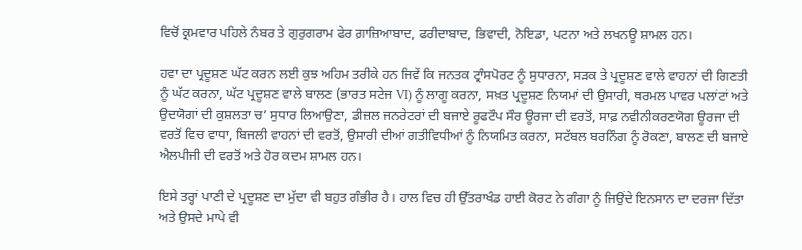ਵਿਚੋਂ ਕ੍ਰਮਵਾਰ ਪਹਿਲੇ ਨੰਬਰ ਤੇ ਗੁਰੁਗਰਾਮ ਫੇਰ ਗ਼ਾਜ਼ਿਆਬਾਦ, ਫਰੀਦਾਬਾਦ, ਭਿਵਾਦੀ, ਨੋਇਡਾ, ਪਟਨਾ ਅਤੇ ਲਖਨਊ ਸ਼ਾਮਲ ਹਨ।

ਹਵਾ ਦਾ ਪ੍ਰਦੂਸ਼ਣ ਘੱਟ ਕਰਨ ਲਈ ਕੁਝ ਅਹਿਮ ਤਰੀਕੇ ਹਨ ਜਿਵੇਂ ਕਿ ਜਨਤਕ ਟ੍ਰਾੰਸਪੋਰਟ ਨੂੰ ਸੁਧਾਰਨਾ, ਸੜਕ ਤੇ ਪ੍ਰਦੂਸ਼ਣ ਵਾਲੇ ਵਾਹਨਾਂ ਦੀ ਗਿਣਤੀ ਨੂੰ ਘੱਟ ਕਰਨਾ, ਘੱਟ ਪ੍ਰਦੂਸ਼ਣ ਵਾਲੇ ਬਾਲਣ (ਭਾਰਤ ਸਟੇਜ VI) ਨੂੰ ਲਾਗੂ ਕਰਨਾ, ਸਖ਼ਤ ਪ੍ਰਦੂਸ਼ਣ ਨਿਯਮਾਂ ਦੀ ਉਸਾਰੀ, ਥਰਮਲ ਪਾਵਰ ਪਲਾਂਟਾਂ ਅਤੇ ਉਦਯੋਗਾਂ ਦੀ ਕੁਸ਼ਲਤਾ ਚ’ ਸੁਧਾਰ ਲਿਆਉਣਾ, ਡੀਜ਼ਲ ਜਨਰੇਟਰਾਂ ਦੀ ਬਜਾਏ ਰੂਫਟੌਪ ਸੌਰ ਊਰਜਾ ਦੀ ਵਰਤੋਂ, ਸਾਫ਼ ਨਵੀਨੀਕਰਣਯੋਗ ਊਰਜਾ ਦੀ ਵਰਤੋਂ ਵਿਚ ਵਾਧਾ, ਬਿਜਲੀ ਵਾਹਨਾਂ ਦੀ ਵਰਤੋਂ, ਉਸਾਰੀ ਦੀਆਂ ਗਤੀਵਿਧੀਆਂ ਨੂੰ ਨਿਯਮਿਤ ਕਰਨਾ, ਸਟੱਬਲ ਬਰਨਿੰਗ ਨੂੰ ਰੋਕਣਾ, ਬਾਲਣ ਦੀ ਬਜਾਏ ਐਲਪੀਜੀ ਦੀ ਵਰਤੋਂ ਅਤੇ ਹੋਰ ਕਦਮ ਸ਼ਾਮਲ ਹਨ।

ਇਸੇ ਤਰ੍ਹਾਂ ਪਾਣੀ ਦੇ ਪ੍ਰਦੂਸ਼ਣ ਦਾ ਮੁੱਦਾ ਵੀ ਬਹੁਤ ਗੰਭੀਰ ਹੈ। ਹਾਲ ਵਿਚ ਹੀ ਉੱਤਰਾਖੰਡ ਹਾਈ ਕੋਰਟ ਨੇ ਗੰਗਾ ਨੂੰ ਜਿਉਂਦੇ ਇਨਸਾਨ ਦਾ ਦਰਜਾ ਦਿੱਤਾ ਅਤੇ ਉਸਦੇ ਮਾਪੇ ਵੀ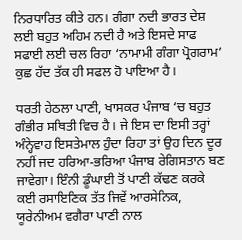ਨਿਰਧਾਰਿਤ ਕੀਤੇ ਹਨ। ਗੰਗਾ ਨਦੀ ਭਾਰਤ ਦੇਸ਼ ਲਈ ਬਹੁਤ ਅਹਿਮ ਨਦੀ ਹੈ ਅਤੇ ਇਸਦੇ ਸਾਫ ਸਫਾਈ ਲਈ ਚਲ ਰਿਹਾ ‘ਨਾਮਾਮੀ ਗੰਗਾ ਪ੍ਰੋਗਰਾਮ’ ਕੁਛ ਹੱਦ ਤੱਕ ਹੀ ਸਫਲ ਹੋ ਪਾਇਆ ਹੈ।

ਧਰਤੀ ਹੇਠਲਾ ਪਾਣੀ, ਖਾਸਕਰ ਪੰਜਾਬ ‘ਚ ਬਹੁਤ ਗੰਭੀਰ ਸਥਿਤੀ ਵਿਚ ਹੈ। ਜੇ ਇਸ ਦਾ ਇਸੀ ਤਰ੍ਹਾਂ ਅੰਨ੍ਹੇਵਾਹ ਇਸਤੇਮਾਲ ਹੁੰਦਾ ਰਿਹਾ ਤਾਂ ਉਹ ਦਿਨ ਦੂਰ ਨਹੀਂ ਜਦ ਹਰਿਆ-ਭਰਿਆ ਪੰਜਾਬ ਰੇਗਿਸਤਾਨ ਬਣ ਜਾਵੇਗਾ। ਇੰਨੀ ਡੂੰਘਾਈ ਤੋਂ ਪਾਣੀ ਕੱਢਣ ਕਰਕੇ ਕਈ ਰਸਾਇਣਿਕ ਤੱਤ ਜਿਵੇਂ ਆਰਸੇਨਿਕ, ਯੂਰੇਨੀਅਮ ਵਗੈਰਾ ਪਾਣੀ ਨਾਲ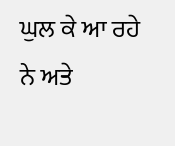ਘੁਲ ਕੇ ਆ ਰਹੇ ਨੇ ਅਤੇ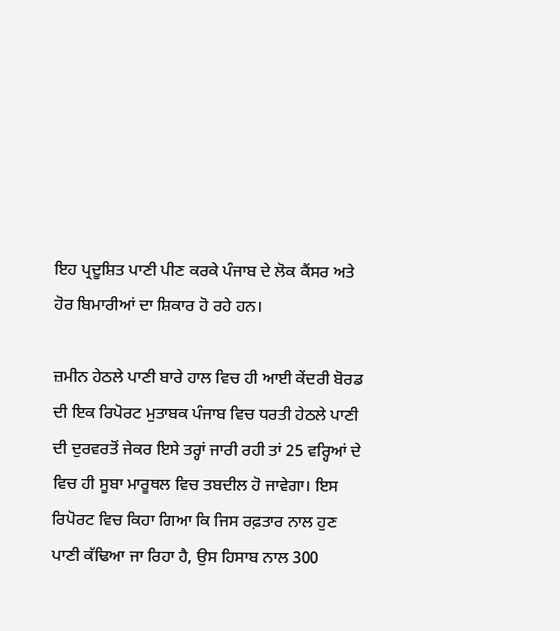ਇਹ ਪ੍ਰਦੂਸ਼ਿਤ ਪਾਣੀ ਪੀਣ ਕਰਕੇ ਪੰਜਾਬ ਦੇ ਲੋਕ ਕੈਂਸਰ ਅਤੇ ਹੋਰ ਬਿਮਾਰੀਆਂ ਦਾ ਸ਼ਿਕਾਰ ਹੋ ਰਹੇ ਹਨ।

ਜ਼ਮੀਨ ਹੇਠਲੇ ਪਾਣੀ ਬਾਰੇ ਹਾਲ ਵਿਚ ਹੀ ਆਈ ਕੇਂਦਰੀ ਬੋਰਡ ਦੀ ਇਕ ਰਿਪੋਰਟ ਮੁਤਾਬਕ ਪੰਜਾਬ ਵਿਚ ਧਰਤੀ ਹੇਠਲੇ ਪਾਣੀ ਦੀ ਦੁਰਵਰਤੋਂ ਜੇਕਰ ਇਸੇ ਤਰ੍ਹਾਂ ਜਾਰੀ ਰਹੀ ਤਾਂ 25 ਵਰ੍ਹਿਆਂ ਦੇ ਵਿਚ ਹੀ ਸੂਬਾ ਮਾਰੂਥਲ ਵਿਚ ਤਬਦੀਲ ਹੋ ਜਾਵੇਗਾ। ਇਸ ਰਿਪੋਰਟ ਵਿਚ ਕਿਹਾ ਗਿਆ ਕਿ ਜਿਸ ਰਫ਼ਤਾਰ ਨਾਲ ਹੁਣ ਪਾਣੀ ਕੱਢਿਆ ਜਾ ਰਿਹਾ ਹੈ, ਉਸ ਹਿਸਾਬ ਨਾਲ 300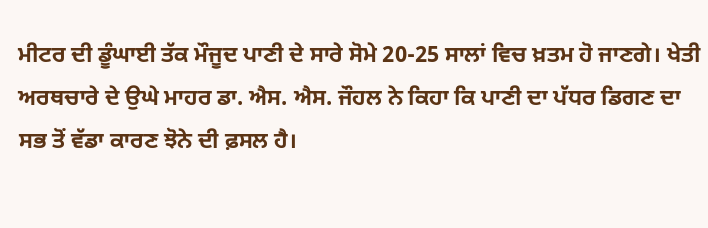ਮੀਟਰ ਦੀ ਡੂੰਘਾਈ ਤੱਕ ਮੌਜੂਦ ਪਾਣੀ ਦੇ ਸਾਰੇ ਸੋਮੇ 20-25 ਸਾਲਾਂ ਵਿਚ ਖ਼ਤਮ ਹੋ ਜਾਣਗੇ। ਖੇਤੀ ਅਰਥਚਾਰੇ ਦੇ ਉਘੇ ਮਾਹਰ ਡਾ. ਐਸ. ਐਸ. ਜੌਹਲ ਨੇ ਕਿਹਾ ਕਿ ਪਾਣੀ ਦਾ ਪੱਧਰ ਡਿਗਣ ਦਾ ਸਭ ਤੋਂ ਵੱਡਾ ਕਾਰਣ ਝੋਨੇ ਦੀ ਫ਼ਸਲ ਹੈ।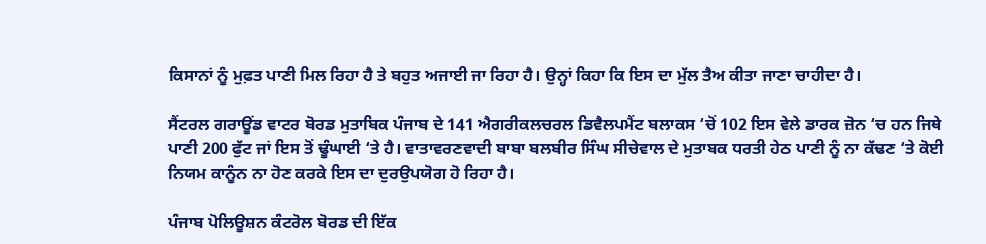ਕਿਸਾਨਾਂ ਨੂੰ ਮੁਫ਼ਤ ਪਾਣੀ ਮਿਲ ਰਿਹਾ ਹੈ ਤੇ ਬਹੁਤ ਅਜਾਈ ਜਾ ਰਿਹਾ ਹੈ। ਉਨ੍ਹਾਂ ਕਿਹਾ ਕਿ ਇਸ ਦਾ ਮੁੱਲ ਤੈਅ ਕੀਤਾ ਜਾਣਾ ਚਾਹੀਦਾ ਹੈ।

ਸੈਂਟਰਲ ਗਰਾਊਂਡ ਵਾਟਰ ਬੋਰਡ ਮੁਤਾਬਿਕ ਪੰਜਾਬ ਦੇ 141 ਐਗਰੀਕਲਚਰਲ ਡਿਵੈਲਪਮੈਂਟ ਬਲਾਕਸ ‘ਚੋਂ 102 ਇਸ ਵੇਲੇ ਡਾਰਕ ਜ਼ੋਨ ‘ਚ ਹਨ ਜਿਥੇ ਪਾਣੀ 200 ਫੁੱਟ ਜਾਂ ਇਸ ਤੋਂ ਢੂੰਘਾਈ ‘ਤੇ ਹੈ। ਵਾਤਾਵਰਣਵਾਦੀ ਬਾਬਾ ਬਲਬੀਰ ਸਿੰਘ ਸੀਚੇਵਾਲ ਦੇ ਮੁਤਾਬਕ ਧਰਤੀ ਹੇਠ ਪਾਣੀ ਨੂੰ ਨਾ ਕੱਢਣ ‘ਤੇ ਕੋਈ ਨਿਯਮ ਕਾਨੂੰਨ ਨਾ ਹੋਣ ਕਰਕੇ ਇਸ ਦਾ ਦੁਰਉਪਯੋਗ ਹੋ ਰਿਹਾ ਹੈ।

ਪੰਜਾਬ ਪੋਲਿਊਸ਼ਨ ਕੰਟਰੋਲ ਬੋਰਡ ਦੀ ਇੱਕ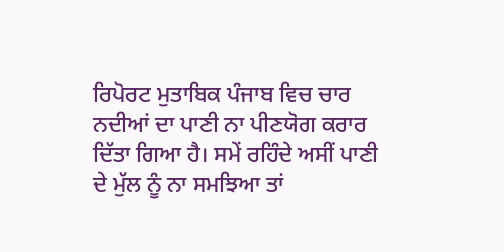ਰਿਪੋਰਟ ਮੁਤਾਬਿਕ ਪੰਜਾਬ ਵਿਚ ਚਾਰ ਨਦੀਆਂ ਦਾ ਪਾਣੀ ਨਾ ਪੀਣਯੋਗ ਕਰਾਰ ਦਿੱਤਾ ਗਿਆ ਹੈ। ਸਮੇਂ ਰਹਿੰਦੇ ਅਸੀਂ ਪਾਣੀ ਦੇ ਮੁੱਲ ਨੂੰ ਨਾ ਸਮਝਿਆ ਤਾਂ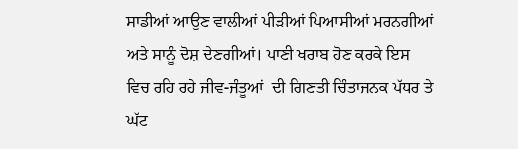ਸਾਡੀਆਂ ਆਉਣ ਵਾਲੀਆਂ ਪੀੜੀਆਂ ਪਿਆਸੀਆਂ ਮਰਨਗੀਆਂ ਅਤੇ ਸਾਨੂੰ ਦੋਸ਼ ਦੇਣਗੀਆਂ। ਪਾਣੀ ਖਰਾਬ ਹੋਣ ਕਰਕੇ ਇਸ ਵਿਚ ਰਹਿ ਰਹੇ ਜੀਵ-ਜੰਤੂਆਂ  ਦੀ ਗਿਣਤੀ ਚਿੰਤਾਜਨਕ ਪੱਧਰ ਤੇ ਘੱਟ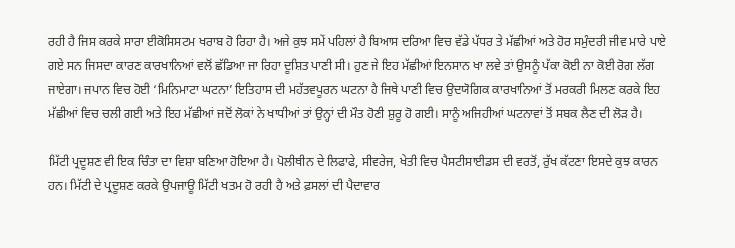ਰਹੀ ਹੈ ਜਿਸ ਕਰਕੇ ਸਾਰਾ ਈਕੋਸਿਸਟਮ ਖਰਾਬ ਹੋ ਰਿਹਾ ਹੈ। ਅਜੇ ਕੁਝ ਸਮੇਂ ਪਹਿਲਾਂ ਹੈ ਬਿਆਸ ਦਰਿਆ ਵਿਚ ਵੱਡੇ ਪੱਧਰ ਤੇ ਮੱਛੀਆਂ ਅਤੇ ਹੋਰ ਸਮੁੰਦਰੀ ਜੀਵ ਮਾਰੇ ਪਾਏ ਗਏ ਸਨ ਜਿਸਦਾ ਕਾਰਣ ਕਾਰਖਾਨਿਆਂ ਵਲੋਂ ਛੱਡਿਆ ਜਾ ਰਿਹਾ ਦੂਸ਼ਿਤ ਪਾਣੀ ਸੀ। ਹੁਣ ਜੇ ਇਹ ਮੱਛੀਆਂ ਇਨਸਾਨ ਖਾ ਲਵੇ ਤਾਂ ਉਸਨੂੰ ਪੱਕਾ ਕੋਈ ਨਾ ਕੋਈ ਰੋਗ ਲੱਗ ਜਾਏਗਾ। ਜਪਾਨ ਵਿਚ ਹੋਈ ‘ਮਿਨਿਮਾਟਾ ਘਟਨਾ’ ਇਤਿਹਾਸ ਦੀ ਮਹੱਤਵਪੂਰਨ ਘਟਨਾ ਹੈ ਜਿਥੇ ਪਾਣੀ ਵਿਚ ਉਦਯੋਗਿਕ ਕਾਰਖਾਨਿਆਂ ਤੋਂ ਮਰਕਰੀ ਮਿਲਣ ਕਰਕੇ ਇਹ ਮੱਛੀਆਂ ਵਿਚ ਚਲੀ ਗਈ ਅਤੇ ਇਹ ਮੱਛੀਆਂ ਜਦੋਂ ਲੋਕਾਂ ਨੇ ਖਾਧੀਆਂ ਤਾਂ ਉਨ੍ਹਾਂ ਦੀ ਮੌਤ ਹੋਣੀ ਸ਼ੁਰੂ ਹੋ ਗਈ। ਸਾਨੂੰ ਅਜਿਹੀਆਂ ਘਟਨਾਵਾਂ ਤੋਂ ਸਬਕ ਲੈਣ ਦੀ ਲੋੜ ਹੈ।

ਮਿੱਟੀ ਪ੍ਰਦੂਸ਼ਣ ਵੀ ਇਕ ਚਿੰਤਾ ਦਾ ਵਿਸ਼ਾ ਬਣਿਆ ਹੋਇਆ ਹੈ। ਪੋਲੀਥੀਨ ਦੇ ਲਿਫਾਫੇ, ਸੀਵਰੇਜ, ਖੇਤੀ ਵਿਚ ਪੈਸਟੀਸਾਈਡਸ ਦੀ ਵਰਤੋਂ, ਰੁੱਖ ਕੱਟਣਾ ਇਸਦੇ ਕੁਝ ਕਾਰਨ ਹਨ। ਮਿੱਟੀ ਦੇ ਪ੍ਰਦੂਸ਼ਣ ਕਰਕੇ ਉਪਜਾਊ ਮਿੱਟੀ ਖਤਮ ਹੋ ਰਹੀ ਹੈ ਅਤੇ ਫ਼ਸਲਾਂ ਦੀ ਪੈਦਾਵਾਰ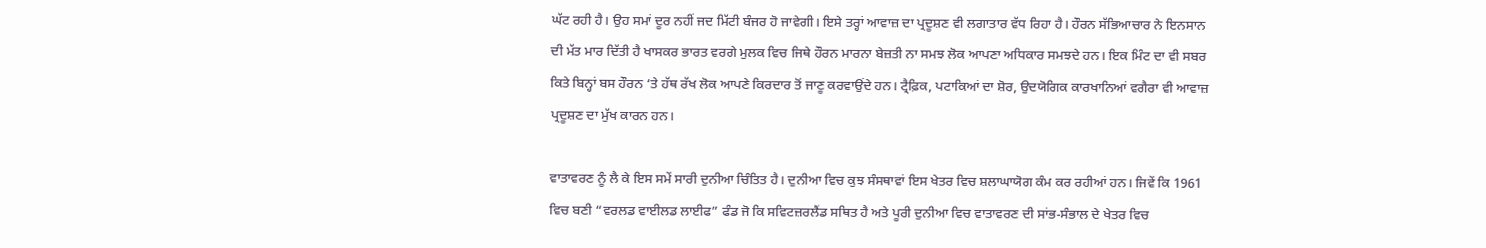ਘੱਟ ਰਹੀ ਹੈ। ਉਹ ਸਮਾਂ ਦੂਰ ਨਹੀਂ ਜਦ ਮਿੱਟੀ ਬੰਜਰ ਹੋ ਜਾਵੇਗੀ। ਇਸੇ ਤਰ੍ਹਾਂ ਆਵਾਜ਼ ਦਾ ਪ੍ਰਦੂਸ਼ਣ ਵੀ ਲਗਾਤਾਰ ਵੱਧ ਰਿਹਾ ਹੈ। ਹੌਰਨ ਸੱਭਿਆਚਾਰ ਨੇ ਇਨਸਾਨ ਦੀ ਮੱਤ ਮਾਰ ਦਿੱਤੀ ਹੈ ਖਾਸਕਰ ਭਾਰਤ ਵਰਗੇ ਮੁਲਕ ਵਿਚ ਜਿਥੇ ਹੌਰਨ ਮਾਰਨਾ ਬੇਜ਼ਤੀ ਨਾ ਸਮਝ ਲੋਕ ਆਪਣਾ ਅਧਿਕਾਰ ਸਮਝਦੇ ਹਨ। ਇਕ ਮਿੰਟ ਦਾ ਵੀ ਸਬਰ ਕਿਤੇ ਬਿਨ੍ਹਾਂ ਬਸ ਹੌਰਨ ‘ਤੇ ਹੱਥ ਰੱਖ ਲੋਕ ਆਪਣੇ ਕਿਰਦਾਰ ਤੋਂ ਜਾਣੂ ਕਰਵਾਉਂਦੇ ਹਨ। ਟ੍ਰੈਫ਼ਿਕ, ਪਟਾਕਿਆਂ ਦਾ ਸ਼ੋਰ, ਉਦਯੋਗਿਕ ਕਾਰਖਾਨਿਆਂ ਵਗੈਰਾ ਵੀ ਆਵਾਜ਼ ਪ੍ਰਦੂਸ਼ਣ ਦਾ ਮੁੱਖ ਕਾਰਨ ਹਨ।

ਵਾਤਾਵਰਣ ਨੂੰ ਲੈ ਕੇ ਇਸ ਸਮੇਂ ਸਾਰੀ ਦੁਨੀਆ ਚਿੰਤਿਤ ਹੈ। ਦੁਨੀਆ ਵਿਚ ਕੁਝ ਸੰਸਥਾਵਾਂ ਇਸ ਖੇਤਰ ਵਿਚ ਸ਼ਲਾਘਾਯੋਗ ਕੰਮ ਕਰ ਰਹੀਆਂ ਹਨ। ਜਿਵੇਂ ਕਿ 1961 ਵਿਚ ਬਣੀ “ਵਰਲਡ ਵਾਈਲਡ ਲਾਈਫ” ਫੰਡ ਜੋ ਕਿ ਸਵਿਟਜ਼ਰਲੈਂਡ ਸਥਿਤ ਹੈ ਅਤੇ ਪੂਰੀ ਦੁਨੀਆ ਵਿਚ ਵਾਤਾਵਰਣ ਦੀ ਸਾਂਭ-ਸੰਭਾਲ ਦੇ ਖੇਤਰ ਵਿਚ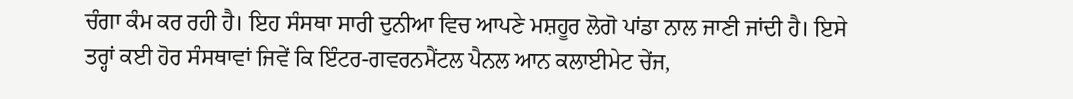ਚੰਗਾ ਕੰਮ ਕਰ ਰਹੀ ਹੈ। ਇਹ ਸੰਸਥਾ ਸਾਰੀ ਦੁਨੀਆ ਵਿਚ ਆਪਣੇ ਮਸ਼ਹੂਰ ਲੋਗੋ ਪਾਂਡਾ ਨਾਲ ਜਾਣੀ ਜਾਂਦੀ ਹੈ। ਇਸੇ ਤਰ੍ਹਾਂ ਕਈ ਹੋਰ ਸੰਸਥਾਵਾਂ ਜਿਵੇਂ ਕਿ ਇੰਟਰ-ਗਵਰਨਮੈਂਟਲ ਪੈਨਲ ਆਨ ਕਲਾਈਮੇਟ ਚੇਂਜ,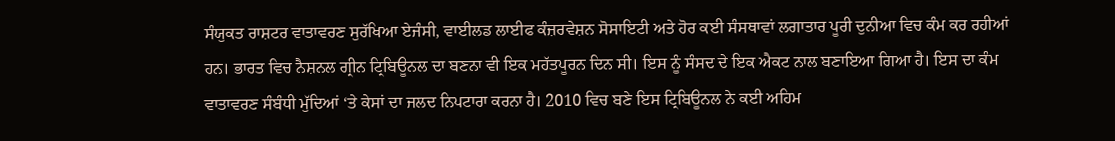ਸੰਯੁਕਤ ਰਾਸ਼ਟਰ ਵਾਤਾਵਰਣ ਸੁਰੱਖਿਆ ਏਜੰਸੀ, ਵਾਈਲਡ ਲਾਈਫ ਕੰਜ਼ਰਵੇਸ਼ਨ ਸੋਸਾਇਟੀ ਅਤੇ ਹੋਰ ਕਈ ਸੰਸਥਾਵਾਂ ਲਗਾਤਾਰ ਪੂਰੀ ਦੁਨੀਆ ਵਿਚ ਕੰਮ ਕਰ ਰਹੀਆਂ ਹਨ। ਭਾਰਤ ਵਿਚ ਨੈਸ਼ਨਲ ਗ੍ਰੀਨ ਟ੍ਰਿਬਿਊਨਲ ਦਾ ਬਣਨਾ ਵੀ ਇਕ ਮਹੱਤਪੂਰਨ ਦਿਨ ਸੀ। ਇਸ ਨੂੰ ਸੰਸਦ ਦੇ ਇਕ ਐਕਟ ਨਾਲ ਬਣਾਇਆ ਗਿਆ ਹੈ। ਇਸ ਦਾ ਕੰਮ ਵਾਤਾਵਰਣ ਸੰਬੰਧੀ ਮੁੱਦਿਆਂ ‘ਤੇ ਕੇਸਾਂ ਦਾ ਜਲਦ ਨਿਪਟਾਰਾ ਕਰਨਾ ਹੈ। 2010 ਵਿਚ ਬਣੇ ਇਸ ਟ੍ਰਿਬਿਊਨਲ ਨੇ ਕਈ ਅਹਿਮ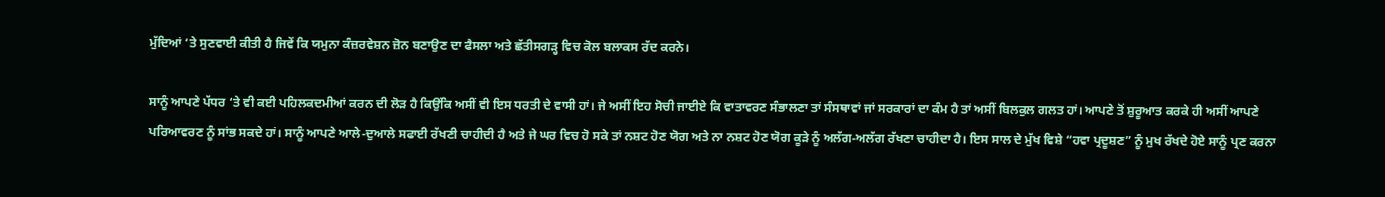ਮੁੱਦਿਆਂ ‘ਤੇ ਸੁਣਵਾਈ ਕੀਤੀ ਹੈ ਜਿਵੇਂ ਕਿ ਯਮੁਨਾ ਕੰਜ਼ਰਵੇਸ਼ਨ ਜ਼ੋਨ ਬਣਾਉਣ ਦਾ ਫੈਸਲਾ ਅਤੇ ਛੱਤੀਸਗੜ੍ਹ ਵਿਚ ਕੋਲ ਬਲਾਕਸ ਰੱਦ ਕਰਨੇ।

ਸਾਨੂੰ ਆਪਣੇ ਪੱਧਰ ‘ਤੇ ਵੀ ਕਈ ਪਹਿਲਕਦਮੀਆਂ ਕਰਨ ਦੀ ਲੋੜ ਹੈ ਕਿਉਂਕਿ ਅਸੀਂ ਵੀ ਇਸ ਧਰਤੀ ਦੇ ਵਾਸੀ ਹਾਂ। ਜੇ ਅਸੀਂ ਇਹ ਸੋਚੀ ਜਾਈਏ ਕਿ ਵਾਤਾਵਰਣ ਸੰਭਾਲਣਾ ਤਾਂ ਸੰਸਥਾਵਾਂ ਜਾਂ ਸਰਕਾਰਾਂ ਦਾ ਕੰਮ ਹੈ ਤਾਂ ਅਸੀਂ ਬਿਲਕੁਲ ਗਲਤ ਹਾਂ। ਆਪਣੇ ਤੋਂ ਸ਼ੁਰੂਆਤ ਕਰਕੇ ਹੀ ਅਸੀਂ ਆਪਣੇ ਪਰਿਆਵਰਣ ਨੂੰ ਸਾਂਭ ਸਕਦੇ ਹਾਂ। ਸਾਨੂੰ ਆਪਣੇ ਆਲੇ-ਦੁਆਲੇ ਸਫਾਈ ਰੱਖਣੀ ਚਾਹੀਦੀ ਹੈ ਅਤੇ ਜੇ ਘਰ ਵਿਚ ਹੋ ਸਕੇ ਤਾਂ ਨਸ਼ਟ ਹੋਣ ਯੋਗ ਅਤੇ ਨਾ ਨਸ਼ਟ ਹੋਣ ਯੋਗ ਕੂੜੇ ਨੂੰ ਅਲੱਗ-ਅਲੱਗ ਰੱਖਣਾ ਚਾਹੀਦਾ ਹੈ। ਇਸ ਸਾਲ ਦੇ ਮੁੱਖ ਵਿਸ਼ੇ “ਹਵਾ ਪ੍ਰਦੂਸ਼ਣ” ਨੂੰ ਮੁਖ ਰੱਖਦੇ ਹੋਏ ਸਾਨੂੰ ਪ੍ਰਣ ਕਰਨਾ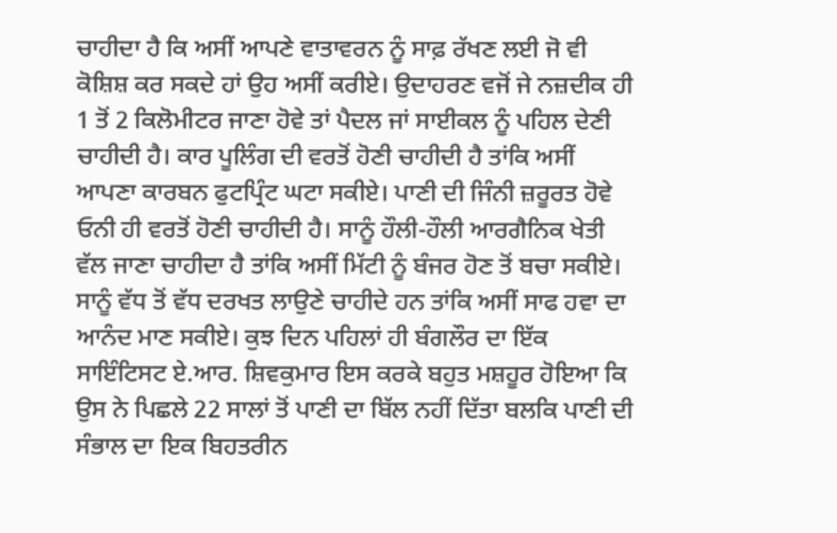ਚਾਹੀਦਾ ਹੈ ਕਿ ਅਸੀਂ ਆਪਣੇ ਵਾਤਾਵਰਨ ਨੂੰ ਸਾਫ਼ ਰੱਖਣ ਲਈ ਜੋ ਵੀ ਕੋਸ਼ਿਸ਼ ਕਰ ਸਕਦੇ ਹਾਂ ਉਹ ਅਸੀਂ ਕਰੀਏ। ਉਦਾਹਰਣ ਵਜੋਂ ਜੇ ਨਜ਼ਦੀਕ ਹੀ 1 ਤੋਂ 2 ਕਿਲੋਮੀਟਰ ਜਾਣਾ ਹੋਵੇ ਤਾਂ ਪੈਦਲ ਜਾਂ ਸਾਈਕਲ ਨੂੰ ਪਹਿਲ ਦੇਣੀ ਚਾਹੀਦੀ ਹੈ। ਕਾਰ ਪੂਲਿੰਗ ਦੀ ਵਰਤੋਂ ਹੋਣੀ ਚਾਹੀਦੀ ਹੈ ਤਾਂਕਿ ਅਸੀਂ ਆਪਣਾ ਕਾਰਬਨ ਫੁਟਪ੍ਰਿੰਟ ਘਟਾ ਸਕੀਏ। ਪਾਣੀ ਦੀ ਜਿੰਨੀ ਜ਼ਰੂਰਤ ਹੋਵੇ ਓਨੀ ਹੀ ਵਰਤੋਂ ਹੋਣੀ ਚਾਹੀਦੀ ਹੈ। ਸਾਨੂੰ ਹੌਲੀ-ਹੌਲੀ ਆਰਗੈਨਿਕ ਖੇਤੀ ਵੱਲ ਜਾਣਾ ਚਾਹੀਦਾ ਹੈ ਤਾਂਕਿ ਅਸੀਂ ਮਿੱਟੀ ਨੂੰ ਬੰਜਰ ਹੋਣ ਤੋਂ ਬਚਾ ਸਕੀਏ। ਸਾਨੂੰ ਵੱਧ ਤੋਂ ਵੱਧ ਦਰਖਤ ਲਾਉਣੇ ਚਾਹੀਦੇ ਹਨ ਤਾਂਕਿ ਅਸੀਂ ਸਾਫ ਹਵਾ ਦਾ ਆਨੰਦ ਮਾਣ ਸਕੀਏ। ਕੁਝ ਦਿਨ ਪਹਿਲਾਂ ਹੀ ਬੰਗਲੌਰ ਦਾ ਇੱਕ ਸਾਇੰਟਿਸਟ ਏ.ਆਰ. ਸ਼ਿਵਕੁਮਾਰ ਇਸ ਕਰਕੇ ਬਹੁਤ ਮਸ਼ਹੂਰ ਹੋਇਆ ਕਿ ਉਸ ਨੇ ਪਿਛਲੇ 22 ਸਾਲਾਂ ਤੋਂ ਪਾਣੀ ਦਾ ਬਿੱਲ ਨਹੀਂ ਦਿੱਤਾ ਬਲਕਿ ਪਾਣੀ ਦੀ ਸੰਭਾਲ ਦਾ ਇਕ ਬਿਹਤਰੀਨ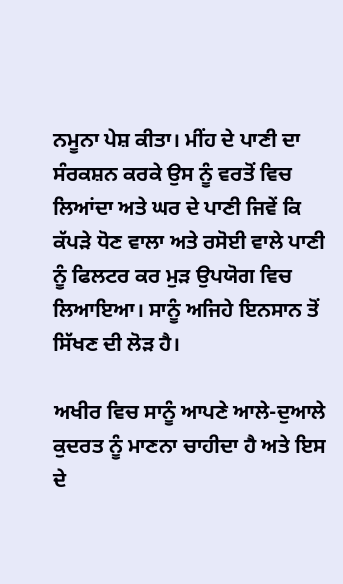ਨਮੂਨਾ ਪੇਸ਼ ਕੀਤਾ। ਮੀਂਹ ਦੇ ਪਾਣੀ ਦਾ ਸੰਰਕਸ਼ਨ ਕਰਕੇ ਉਸ ਨੂੰ ਵਰਤੋਂ ਵਿਚ ਲਿਆਂਦਾ ਅਤੇ ਘਰ ਦੇ ਪਾਣੀ ਜਿਵੇਂ ਕਿ ਕੱਪੜੇ ਧੋਣ ਵਾਲਾ ਅਤੇ ਰਸੋਈ ਵਾਲੇ ਪਾਣੀ ਨੂੰ ਫਿਲਟਰ ਕਰ ਮੁੜ ਉਪਯੋਗ ਵਿਚ ਲਿਆਇਆ। ਸਾਨੂੰ ਅਜਿਹੇ ਇਨਸਾਨ ਤੋਂ ਸਿੱਖਣ ਦੀ ਲੋੜ ਹੈ।

ਅਖੀਰ ਵਿਚ ਸਾਨੂੰ ਆਪਣੇ ਆਲੇ-ਦੁਆਲੇ ਕੁਦਰਤ ਨੂੰ ਮਾਣਨਾ ਚਾਹੀਦਾ ਹੈ ਅਤੇ ਇਸ ਦੇ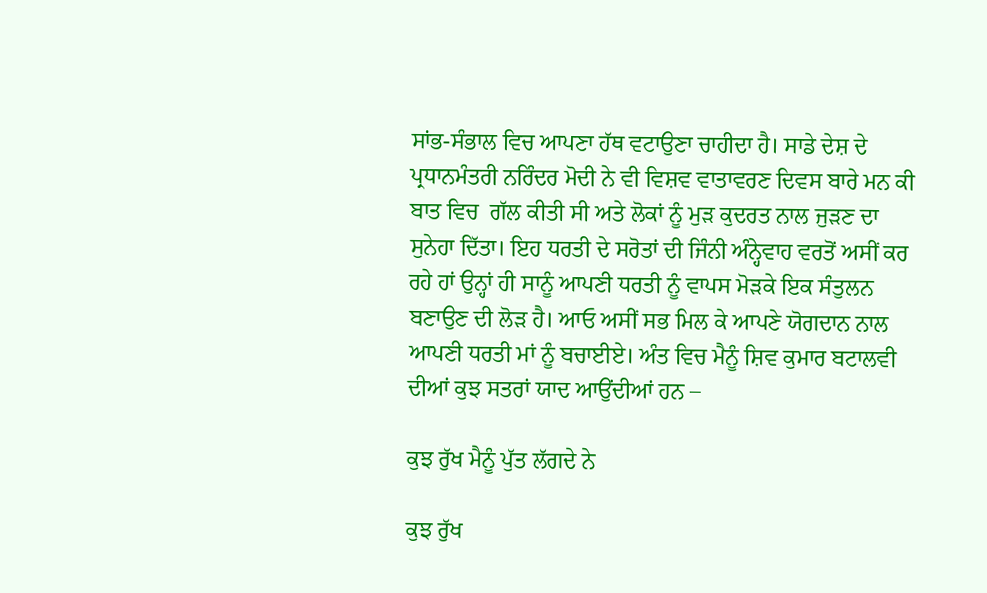ਸਾਂਭ-ਸੰਭਾਲ ਵਿਚ ਆਪਣਾ ਹੱਥ ਵਟਾਉਣਾ ਚਾਹੀਦਾ ਹੈ। ਸਾਡੇ ਦੇਸ਼ ਦੇ ਪ੍ਰਧਾਨਮੰਤਰੀ ਨਰਿੰਦਰ ਮੋਦੀ ਨੇ ਵੀ ਵਿਸ਼ਵ ਵਾਤਾਵਰਣ ਦਿਵਸ ਬਾਰੇ ਮਨ ਕੀ ਬਾਤ ਵਿਚ  ਗੱਲ ਕੀਤੀ ਸੀ ਅਤੇ ਲੋਕਾਂ ਨੂੰ ਮੁੜ ਕੁਦਰਤ ਨਾਲ ਜੁੜਣ ਦਾ ਸੁਨੇਹਾ ਦਿੱਤਾ। ਇਹ ਧਰਤੀ ਦੇ ਸਰੋਤਾਂ ਦੀ ਜਿੰਨੀ ਅੰਨ੍ਹੇਵਾਹ ਵਰਤੋਂ ਅਸੀਂ ਕਰ ਰਹੇ ਹਾਂ ਉਨ੍ਹਾਂ ਹੀ ਸਾਨੂੰ ਆਪਣੀ ਧਰਤੀ ਨੂੰ ਵਾਪਸ ਮੋੜਕੇ ਇਕ ਸੰਤੁਲਨ ਬਣਾਉਣ ਦੀ ਲੋੜ ਹੈ। ਆਓ ਅਸੀਂ ਸਭ ਮਿਲ ਕੇ ਆਪਣੇ ਯੋਗਦਾਨ ਨਾਲ ਆਪਣੀ ਧਰਤੀ ਮਾਂ ਨੂੰ ਬਚਾਈਏ। ਅੰਤ ਵਿਚ ਮੈਨੂੰ ਸ਼ਿਵ ਕੁਮਾਰ ਬਟਾਲਵੀ ਦੀਆਂ ਕੁਝ ਸਤਰਾਂ ਯਾਦ ਆਉਂਦੀਆਂ ਹਨ –

ਕੁਝ ਰੁੱਖ ਮੈਨੂੰ ਪੁੱਤ ਲੱਗਦੇ ਨੇ

ਕੁਝ ਰੁੱਖ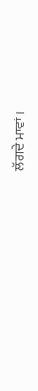ਲੱਗਦੇ ਮਾਵਾਂ।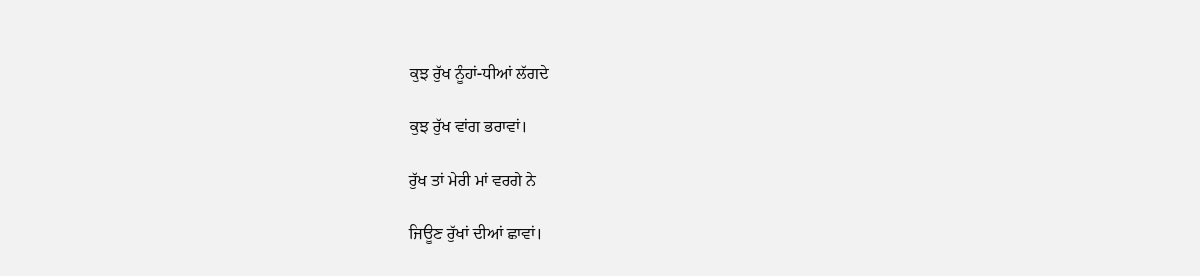ਕੁਝ ਰੁੱਖ ਨੂੰਹਾਂ-ਧੀਆਂ ਲੱਗਦੇ

ਕੁਝ ਰੁੱਖ ਵਾਂਗ ਭਰਾਵਾਂ।

ਰੁੱਖ ਤਾਂ ਮੇਰੀ ਮਾਂ ਵਰਗੇ ਨੇ

ਜਿਊਣ ਰੁੱਖਾਂ ਦੀਆਂ ਛਾਵਾਂ।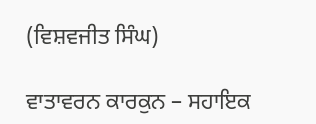(ਵਿਸ਼ਵਜੀਤ ਸਿੰਘ)

ਵਾਤਾਵਰਨ ਕਾਰਕੁਨ – ਸਹਾਇਕ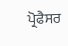ਪ੍ਰੋਫੈਸਰ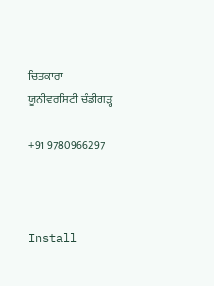ਚਿਤਕਾਰਾ ਯੂਨੀਵਰਸਿਟੀ ਚੰਡੀਗੜ੍ਹ

+91 9780966297



Install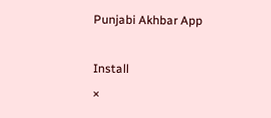Punjabi Akhbar App

Install
×